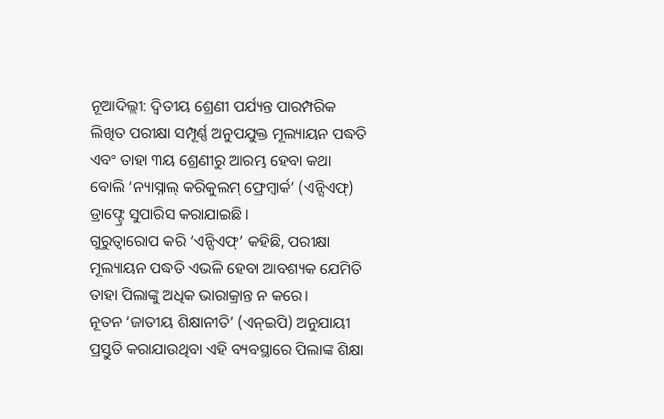ନୂଆଦିଲ୍ଲୀ: ଦ୍ବିତୀୟ ଶ୍ରେଣୀ ପର୍ଯ୍ୟନ୍ତ ପାରମ୍ପରିକ ଲିଖିତ ପରୀକ୍ଷା ସମ୍ପୂର୍ଣ୍ଣ ଅନୁପଯୁକ୍ତ ମୂଲ୍ୟାୟନ ପଦ୍ଧତି ଏବଂ ତାହା ୩ୟ ଶ୍ରେଣୀରୁ ଆରମ୍ଭ ହେବା କଥା ବୋଲି ‘ନ୍ୟାସ୍ନାଲ୍ କରିକୁଲମ୍ ଫ୍ରେମ୍ୱାର୍କ’ (ଏନ୍ସିଏଫ୍) ଡ୍ରାଫ୍ଟ୍ରେ ସୁପାରିସ କରାଯାଇଛି।
ଗୁରୁତ୍ବାରୋପ କରି ‘ଏନ୍ସିଏଫ୍’ କହିଛି, ପରୀକ୍ଷା ମୂଲ୍ୟାୟନ ପଦ୍ଧତି ଏଭଳି ହେବା ଆବଶ୍ୟକ ଯେମିତି ତାହା ପିଲାଙ୍କୁ ଅଧିକ ଭାରାକ୍ରାନ୍ତ ନ କରେ।
ନୂତନ ‘ଜାତୀୟ ଶିକ୍ଷାନୀତି’ (ଏନ୍ଇପି) ଅନୁଯାୟୀ ପ୍ରସ୍ତୁତି କରାଯାଉଥିବା ଏହି ବ୍ୟବସ୍ଥାରେ ପିଲାଙ୍କ ଶିକ୍ଷା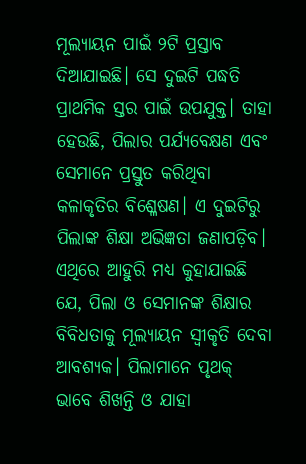ମୂଲ୍ୟାୟନ ପାଇଁ ୨ଟି ପ୍ରସ୍ତାବ ଦିଆଯାଇଛି। ସେ ଦୁଇଟି ପଦ୍ଧତି ପ୍ରାଥମିକ ସ୍ତର ପାଇଁ ଉପଯୁକ୍ତ। ତାହା ହେଉଛି, ପିଲାର ପର୍ଯ୍ୟବେକ୍ଷଣ ଏବଂ ସେମାନେ ପ୍ରସ୍ତୁତ କରିଥିବା କଳାକୃତିର ବିଶ୍ଳେଷଣ। ଏ ଦୁଇଟିରୁ ପିଲାଙ୍କ ଶିକ୍ଷା ଅଭିଜ୍ଞତା ଜଣାପଡ଼ିବ।
ଏଥିରେ ଆହୁରି ମଧ୍ୟ କୁହାଯାଇଛି ଯେ, ପିଲା ଓ ସେମାନଙ୍କ ଶିକ୍ଷାର ବିବିଧତାକୁ ମୂଲ୍ୟାୟନ ସ୍ବୀକୃତି ଦେବା ଆବଶ୍ୟକ। ପିଲାମାନେ ପୃଥକ୍ ଭାବେ ଶିଖନ୍ତି ଓ ଯାହା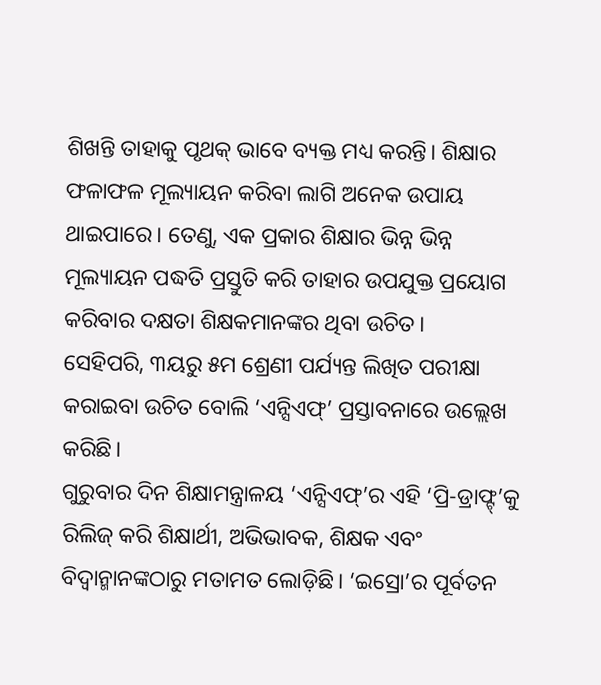ଶିଖନ୍ତି ତାହାକୁ ପୃଥକ୍ ଭାବେ ବ୍ୟକ୍ତ ମଧ୍ୟ କରନ୍ତି। ଶିକ୍ଷାର ଫଳାଫଳ ମୂଲ୍ୟାୟନ କରିବା ଲାଗି ଅନେକ ଉପାୟ ଥାଇପାରେ। ତେଣୁ, ଏକ ପ୍ରକାର ଶିକ୍ଷାର ଭିନ୍ନ ଭିନ୍ନ ମୂଲ୍ୟାୟନ ପଦ୍ଧତି ପ୍ରସ୍ତୁତି କରି ତାହାର ଉପଯୁକ୍ତ ପ୍ରୟୋଗ କରିବାର ଦକ୍ଷତା ଶିକ୍ଷକମାନଙ୍କର ଥିବା ଉଚିତ।
ସେହିପରି, ୩ୟରୁ ୫ମ ଶ୍ରେଣୀ ପର୍ଯ୍ୟନ୍ତ ଲିଖିତ ପରୀକ୍ଷା କରାଇବା ଉଚିତ ବୋଲି ‘ଏନ୍ସିଏଫ୍’ ପ୍ରସ୍ତାବନାରେ ଉଲ୍ଲେଖ କରିଛି।
ଗୁରୁବାର ଦିନ ଶିକ୍ଷାମନ୍ତ୍ରାଳୟ ‘ଏନ୍ସିଏଫ୍’ର ଏହି ‘ପ୍ରି-ଡ୍ରାଫ୍ଟ୍’କୁ ରିଲିଜ୍ କରି ଶିକ୍ଷାର୍ଥୀ, ଅଭିଭାବକ, ଶିକ୍ଷକ ଏବଂ ବିଦ୍ବାନ୍ମାନଙ୍କଠାରୁ ମତାମତ ଲୋଡ଼ିଛି। ‘ଇସ୍ରୋ’ର ପୂର୍ବତନ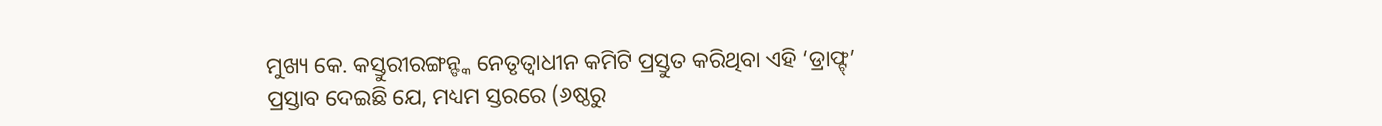ମୁଖ୍ୟ କେ. କସ୍ତୁରୀରଙ୍ଗନ୍ଙ୍କ ନେତୃତ୍ବାଧୀନ କମିଟି ପ୍ରସ୍ତୁତ କରିଥିବା ଏହି ‘ଡ୍ରାଫ୍ଟ୍’ ପ୍ରସ୍ତାବ ଦେଇଛି ଯେ, ମଧ୍ୟମ ସ୍ତରରେ (୬ଷ୍ଠରୁ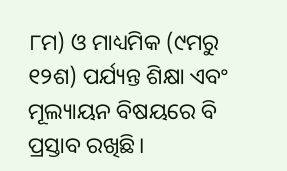୮ମ) ଓ ମାଧ୍ୟମିକ (୯ମରୁ ୧୨ଶ) ପର୍ଯ୍ୟନ୍ତ ଶିକ୍ଷା ଏବଂ ମୂଲ୍ୟାୟନ ବିଷୟରେ ବି ପ୍ରସ୍ତାବ ରଖିଛି।